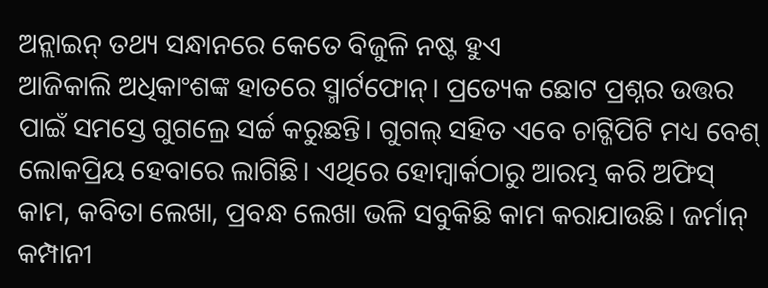ଅନ୍ଲାଇନ୍ ତଥ୍ୟ ସନ୍ଧାନରେ କେତେ ବିଜୁଳି ନଷ୍ଟ ହୁଏ
ଆଜିକାଲି ଅଧିକାଂଶଙ୍କ ହାତରେ ସ୍ମାର୍ଟଫୋନ୍। ପ୍ରତ୍ୟେକ ଛୋଟ ପ୍ରଶ୍ନର ଉତ୍ତର ପାଇଁ ସମସ୍ତେ ଗୁଗଲ୍ରେ ସର୍ଚ୍ଚ କରୁଛନ୍ତି। ଗୁଗଲ୍ ସହିତ ଏବେ ଚାଟ୍ଜିପିଟି ମଧ୍ୟ ବେଶ୍ ଲୋକପ୍ରିୟ ହେବାରେ ଲାଗିଛି। ଏଥିରେ ହୋମ୍ୱାର୍କଠାରୁ ଆରମ୍ଭ କରି ଅଫିସ୍ କାମ, କବିତା ଲେଖା, ପ୍ରବନ୍ଧ ଲେଖା ଭଳି ସବୁକିଛି କାମ କରାଯାଉଛି। ଜର୍ମାନ୍ କମ୍ପାନୀ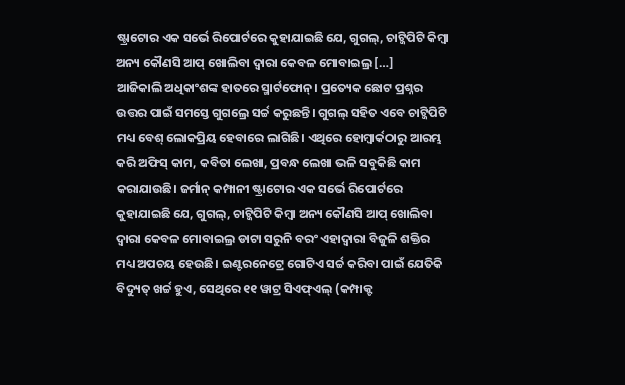ଷ୍ଟ୍ରାଟୋର ଏକ ସର୍ଭେ ରିପୋର୍ଟରେ କୁହାଯାଇଛି ଯେ, ଗୁଗଲ୍, ଚାଟ୍ଜିପିଟି କିମ୍ବା ଅନ୍ୟ କୌଣସି ଆପ୍ ଖୋଲିବା ଦ୍ବାରା କେବଳ ମୋବାଇଲ୍ର […]
ଆଜିକାଲି ଅଧିକାଂଶଙ୍କ ହାତରେ ସ୍ମାର୍ଟଫୋନ୍। ପ୍ରତ୍ୟେକ ଛୋଟ ପ୍ରଶ୍ନର ଉତ୍ତର ପାଇଁ ସମସ୍ତେ ଗୁଗଲ୍ରେ ସର୍ଚ୍ଚ କରୁଛନ୍ତି। ଗୁଗଲ୍ ସହିତ ଏବେ ଚାଟ୍ଜିପିଟି ମଧ୍ୟ ବେଶ୍ ଲୋକପ୍ରିୟ ହେବାରେ ଲାଗିଛି। ଏଥିରେ ହୋମ୍ୱାର୍କଠାରୁ ଆରମ୍ଭ କରି ଅଫିସ୍ କାମ, କବିତା ଲେଖା, ପ୍ରବନ୍ଧ ଲେଖା ଭଳି ସବୁକିଛି କାମ କରାଯାଉଛି। ଜର୍ମାନ୍ କମ୍ପାନୀ ଷ୍ଟ୍ରାଟୋର ଏକ ସର୍ଭେ ରିପୋର୍ଟରେ କୁହାଯାଇଛି ଯେ, ଗୁଗଲ୍, ଚାଟ୍ଜିପିଟି କିମ୍ବା ଅନ୍ୟ କୌଣସି ଆପ୍ ଖୋଲିବା ଦ୍ବାରା କେବଳ ମୋବାଇଲ୍ର ଡାଟା ସରୁନି ବରଂ ଏହାଦ୍ବାରା ବିଜୁଳି ଶକ୍ତିର ମଧ୍ୟ ଅପଚୟ ହେଉଛି। ଇଣ୍ଟରନେଟ୍ରେ ଗୋଟିଏ ସର୍ଚ୍ଚ କରିବା ପାଇଁ ଯେତିକି ବିଦ୍ୟୁତ୍ ଖର୍ଚ୍ଚ ହୁଏ, ସେଥିରେ ୧୧ ୱାଟ୍ର ସିଏଫ୍ଏଲ୍ (କମ୍ପାକ୍ଟ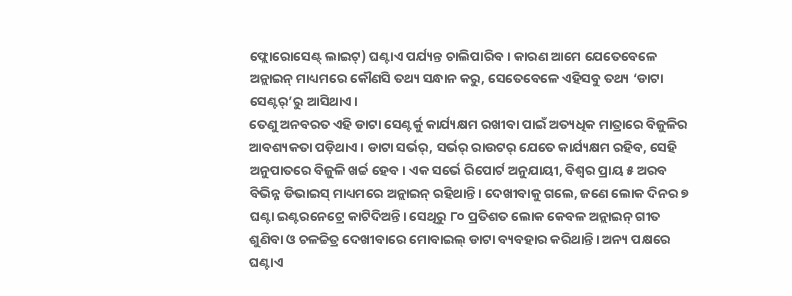ଫ୍ଲୋରୋସେଣ୍ଟ୍ ଲାଇଟ୍) ଘଣ୍ଟାଏ ପର୍ଯ୍ୟନ୍ତ ଚାଲିପାରିବ। କାରଣ ଆମେ ଯେତେବେଳେ ଅନ୍ଲାଇନ୍ ମାଧ୍ୟମରେ କୌଣସି ତଥ୍ୟ ସନ୍ଧାନ କରୁ, ସେତେବେଳେ ଏହିସବୁ ତଥ୍ୟ ‘ଡାଟା ସେଣ୍ଟର୍’ରୁ ଆସିଥାଏ।
ତେଣୁ ଅନବରତ ଏହି ଡାଟା ସେଣ୍ଟର୍କୁ କାର୍ଯ୍ୟକ୍ଷମ ରଖୀବା ପାଇଁ ଅତ୍ୟଧିକ ମାତ୍ରାରେ ବିଜୁଳିର ଆବଶ୍ୟକତା ପଡ଼ିଥାଏ। ଡାଟା ସର୍ଭର୍, ସର୍ଭର୍ ରାଉଟର୍ ଯେତେ କାର୍ଯ୍ୟକ୍ଷମ ରହିବ, ସେହି ଅନୁପାତରେ ବିଜୁଳି ଖର୍ଚ୍ଚ ହେବ। ଏକ ସର୍ଭେ ରିପୋର୍ଟ ଅନୁଯାୟୀ, ବିଶ୍ବର ପ୍ରାୟ ୫ ଅରବ ବିଭିନ୍ନ ଡିଭାଇସ୍ ମାଧ୍ୟମରେ ଅନ୍ଲାଇନ୍ ରହିଥାନ୍ତି। ଦେଖୀବାକୁ ଗଲେ, ଜଣେ ଲୋକ ଦିନର ୭ ଘଣ୍ଟା ଇଣ୍ଟରନେଟ୍ରେ କାଟିଦିଅନ୍ତି। ସେଥିରୁ ୮୦ ପ୍ରତିଶତ ଲୋକ କେବଳ ଅନ୍ଲାଇନ୍ ଗୀତ ଶୁଣିବା ଓ ଚଳଚ୍ଚିତ୍ର ଦେଖୀବାରେ ମୋବାଇଲ୍ ଡାଟା ବ୍ୟବହାର କରିଥାନ୍ତି। ଅନ୍ୟ ପକ୍ଷରେ ଘଣ୍ଟାଏ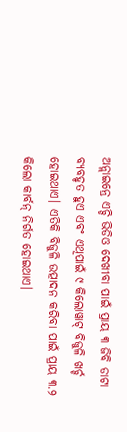ଅନ୍ଲାଇନ୍ରେ ଏଚ୍ଡି ଭିଡିଓ ଦେଖୀବା ପାଇଁ ପ୍ରାୟ ୩ ଜିବି ଡାଟା ବ୍ୟବହୃତ ହୁଏ ଏବଂ ଏଥିପାଇଁ ୯ କିଲୋୱାଟ୍ ବିଜୁଳି ଖର୍ଚ୍ଚ ହୋଇଥାଏ। ଏତିକି ବିଜୁଳି ଉତ୍ପାଦନ କରିବା ପାଇଁ ପ୍ରାୟ ୩.୨ କିଲୋ କାର୍ବନ୍ ନିର୍ଗତ ହୋଇଥାଏ।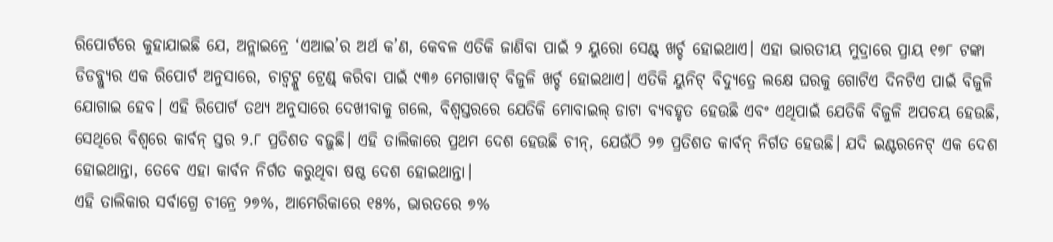ରିପୋର୍ଟରେ କୁହାଯାଇଛି ଯେ, ଅନ୍ଲାଇନ୍ରେ ‘ଏଆଇ’ର ଅର୍ଥ କ’ଣ, କେବଳ ଏତିକି ଜାଣିବା ପାଇଁ ୨ ୟୁରୋ ସେଣ୍ଟ୍ ଖର୍ଚ୍ଚ ହୋଇଥାଏ। ଏହା ଭାରତୀୟ ମୁଦ୍ରାରେ ପ୍ରାୟ ୧୭୮ ଟଙ୍କା ଡିଡବ୍ଲ୍ୟୁର ଏକ ରିପୋର୍ଟ ଅନୁସାରେ, ଚାଟ୍ବଟ୍କୁ ଟ୍ରେଣ୍ଡ୍ କରିବା ପାଇଁ ୯୩୬ ମେଗାୱାଟ୍ ବିଜୁଳି ଖର୍ଚ୍ଚ ହୋଇଥାଏ। ଏତିକି ୟୁନିଟ୍ ବିଦ୍ୟୁତ୍ରେ ଲକ୍ଷେ ଘରକୁ ଗୋଟିଏ ଦିନଟିଏ ପାଇଁ ବିଜୁଳି ଯୋଗାଇ ହେବ। ଏହି ରିପୋର୍ଟ ତଥ୍ୟ ଅନୁସାରେ ଦେଖୀବାକୁ ଗଲେ, ବିଶ୍ବସ୍ତରରେ ଯେତିକି ମୋବାଇଲ୍ ଡାଟା ବ୍ୟବହୃତ ହେଉଛି ଏବଂ ଏଥିପାଇଁ ଯେତିକି ବିଜୁଳି ଅପଚୟ ହେଉଛି, ସେଥିରେ ବିଶ୍ବରେ କାର୍ବନ୍ ସ୍ତର ୨.୮ ପ୍ରତିଶତ ବଢ଼ୁଛି। ଏହି ତାଲିକାରେ ପ୍ରଥମ ଦେଶ ହେଉଛି ଚୀନ୍, ଯେଉଁଠି ୨୭ ପ୍ରତିଶତ କାର୍ବନ୍ ନିର୍ଗତ ହେଉଛି। ଯଦି ଇଣ୍ଟରନେଟ୍ ଏକ ଦେଶ ହୋଇଥାନ୍ତା, ତେବେ ଏହା କାର୍ବନ ନିର୍ଗତ କରୁଥିବା ଷଷ୍ଠ ଦେଶ ହୋଇଥାନ୍ତା।
ଏହି ତାଲିକାର ସର୍ବାଗ୍ରେ ଚୀନ୍ରେ ୨୭%, ଆମେରିକାରେ ୧୫%, ଭାରତରେ ୭%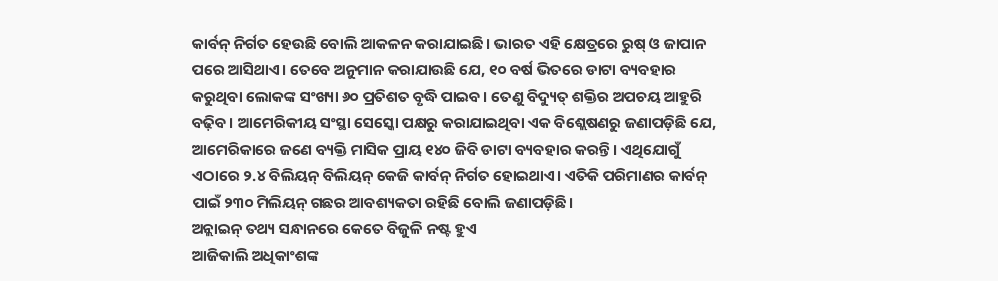କାର୍ବନ୍ ନିର୍ଗତ ହେଉଛି ବୋଲି ଆକଳନ କରାଯାଇଛି। ଭାରତ ଏହି କ୍ଷେତ୍ରରେ ରୁଷ୍ ଓ ଜାପାନ ପରେ ଆସିଥାଏ। ତେବେ ଅନୁମାନ କରାଯାଉଛି ଯେ, ୧୦ ବର୍ଷ ଭିତରେ ଡାଟା ବ୍ୟବହାର କରୁଥିବା ଲୋକଙ୍କ ସଂଖ୍ୟା ୬୦ ପ୍ରତିଶତ ବୃଦ୍ଧି ପାଇବ। ତେଣୁ ବିଦ୍ୟୁତ୍ ଶକ୍ତିର ଅପଚୟ ଆହୁରି ବଢ଼ିବ। ଆମେରିକୀୟ ସଂସ୍ଥା ସେସ୍କୋ ପକ୍ଷରୁ କରାଯାଇଥିବା ଏକ ବିଶ୍ଲେଷଣରୁ ଜଣାପଡ଼ିଛି ଯେ, ଆମେରିକାରେ ଜଣେ ବ୍ୟକ୍ତି ମାସିକ ପ୍ରାୟ ୧୪୦ ଜିବି ଡାଟା ବ୍ୟବହାର କରନ୍ତି। ଏଥିଯୋଗୁଁ ଏଠାରେ ୨.୪ ବିଲିୟନ୍ ବିଲିୟନ୍ କେଜି କାର୍ବନ୍ ନିର୍ଗତ ହୋଇଥାଏ। ଏତିକି ପରିମାଣର କାର୍ବନ୍ ପାଇଁ ୨୩୦ ମିଲିୟନ୍ ଗଛର ଆବଶ୍ୟକତା ରହିଛି ବୋଲି ଜଣାପଡ଼ିଛି।
ଅନ୍ଲାଇନ୍ ତଥ୍ୟ ସନ୍ଧାନରେ କେତେ ବିଜୁଳି ନଷ୍ଟ ହୁଏ
ଆଜିକାଲି ଅଧିକାଂଶଙ୍କ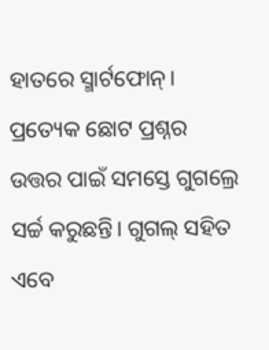ହାତରେ ସ୍ମାର୍ଟଫୋନ୍। ପ୍ରତ୍ୟେକ ଛୋଟ ପ୍ରଶ୍ନର ଉତ୍ତର ପାଇଁ ସମସ୍ତେ ଗୁଗଲ୍ରେ ସର୍ଚ୍ଚ କରୁଛନ୍ତି। ଗୁଗଲ୍ ସହିତ ଏବେ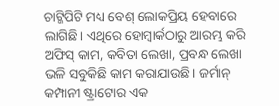ଚାଟ୍ଜିପିଟି ମଧ୍ୟ ବେଶ୍ ଲୋକପ୍ରିୟ ହେବାରେ ଲାଗିଛି। ଏଥିରେ ହୋମ୍ୱାର୍କଠାରୁ ଆରମ୍ଭ କରି ଅଫିସ୍ କାମ, କବିତା ଲେଖା, ପ୍ରବନ୍ଧ ଲେଖା ଭଳି ସବୁକିଛି କାମ କରାଯାଉଛି। ଜର୍ମାନ୍ କମ୍ପାନୀ ଷ୍ଟ୍ରାଟୋର ଏକ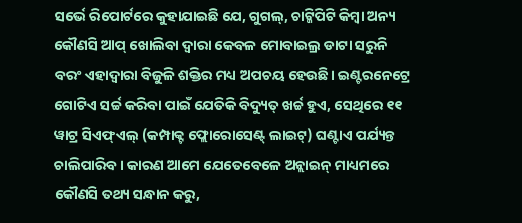ସର୍ଭେ ରିପୋର୍ଟରେ କୁହାଯାଇଛି ଯେ, ଗୁଗଲ୍, ଚାଟ୍ଜିପିଟି କିମ୍ବା ଅନ୍ୟ କୌଣସି ଆପ୍ ଖୋଲିବା ଦ୍ବାରା କେବଳ ମୋବାଇଲ୍ର ଡାଟା ସରୁନି ବରଂ ଏହାଦ୍ବାରା ବିଜୁଳି ଶକ୍ତିର ମଧ୍ୟ ଅପଚୟ ହେଉଛି। ଇଣ୍ଟରନେଟ୍ରେ ଗୋଟିଏ ସର୍ଚ୍ଚ କରିବା ପାଇଁ ଯେତିକି ବିଦ୍ୟୁତ୍ ଖର୍ଚ୍ଚ ହୁଏ, ସେଥିରେ ୧୧ ୱାଟ୍ର ସିଏଫ୍ଏଲ୍ (କମ୍ପାକ୍ଟ ଫ୍ଲୋରୋସେଣ୍ଟ୍ ଲାଇଟ୍) ଘଣ୍ଟାଏ ପର୍ଯ୍ୟନ୍ତ ଚାଲିପାରିବ। କାରଣ ଆମେ ଯେତେବେଳେ ଅନ୍ଲାଇନ୍ ମାଧ୍ୟମରେ କୌଣସି ତଥ୍ୟ ସନ୍ଧାନ କରୁ,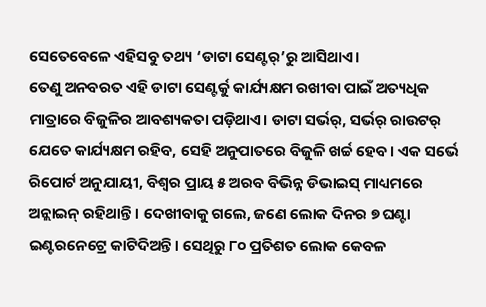ସେତେବେଳେ ଏହିସବୁ ତଥ୍ୟ ‘ଡାଟା ସେଣ୍ଟର୍’ରୁ ଆସିଥାଏ।
ତେଣୁ ଅନବରତ ଏହି ଡାଟା ସେଣ୍ଟର୍କୁ କାର୍ଯ୍ୟକ୍ଷମ ରଖୀବା ପାଇଁ ଅତ୍ୟଧିକ ମାତ୍ରାରେ ବିଜୁଳିର ଆବଶ୍ୟକତା ପଡ଼ିଥାଏ। ଡାଟା ସର୍ଭର୍, ସର୍ଭର୍ ରାଉଟର୍ ଯେତେ କାର୍ଯ୍ୟକ୍ଷମ ରହିବ, ସେହି ଅନୁପାତରେ ବିଜୁଳି ଖର୍ଚ୍ଚ ହେବ। ଏକ ସର୍ଭେ ରିପୋର୍ଟ ଅନୁଯାୟୀ, ବିଶ୍ବର ପ୍ରାୟ ୫ ଅରବ ବିଭିନ୍ନ ଡିଭାଇସ୍ ମାଧ୍ୟମରେ ଅନ୍ଲାଇନ୍ ରହିଥାନ୍ତି। ଦେଖୀବାକୁ ଗଲେ, ଜଣେ ଲୋକ ଦିନର ୭ ଘଣ୍ଟା ଇଣ୍ଟରନେଟ୍ରେ କାଟିଦିଅନ୍ତି। ସେଥିରୁ ୮୦ ପ୍ରତିଶତ ଲୋକ କେବଳ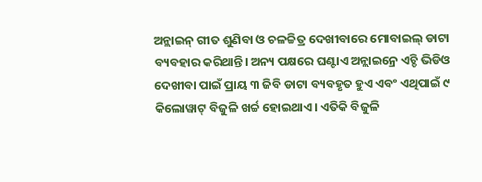ଅନ୍ଲାଇନ୍ ଗୀତ ଶୁଣିବା ଓ ଚଳଚ୍ଚିତ୍ର ଦେଖୀବାରେ ମୋବାଇଲ୍ ଡାଟା ବ୍ୟବହାର କରିଥାନ୍ତି। ଅନ୍ୟ ପକ୍ଷରେ ଘଣ୍ଟାଏ ଅନ୍ଲାଇନ୍ରେ ଏଚ୍ଡି ଭିଡିଓ ଦେଖୀବା ପାଇଁ ପ୍ରାୟ ୩ ଜିବି ଡାଟା ବ୍ୟବହୃତ ହୁଏ ଏବଂ ଏଥିପାଇଁ ୯ କିଲୋୱାଟ୍ ବିଜୁଳି ଖର୍ଚ୍ଚ ହୋଇଥାଏ। ଏତିକି ବିଜୁଳି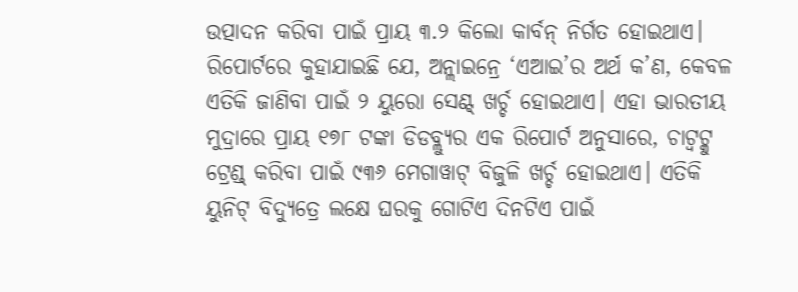ଉତ୍ପାଦନ କରିବା ପାଇଁ ପ୍ରାୟ ୩.୨ କିଲୋ କାର୍ବନ୍ ନିର୍ଗତ ହୋଇଥାଏ।
ରିପୋର୍ଟରେ କୁହାଯାଇଛି ଯେ, ଅନ୍ଲାଇନ୍ରେ ‘ଏଆଇ’ର ଅର୍ଥ କ’ଣ, କେବଳ ଏତିକି ଜାଣିବା ପାଇଁ ୨ ୟୁରୋ ସେଣ୍ଟ୍ ଖର୍ଚ୍ଚ ହୋଇଥାଏ। ଏହା ଭାରତୀୟ ମୁଦ୍ରାରେ ପ୍ରାୟ ୧୭୮ ଟଙ୍କା ଡିଡବ୍ଲ୍ୟୁର ଏକ ରିପୋର୍ଟ ଅନୁସାରେ, ଚାଟ୍ବଟ୍କୁ ଟ୍ରେଣ୍ଡ୍ କରିବା ପାଇଁ ୯୩୬ ମେଗାୱାଟ୍ ବିଜୁଳି ଖର୍ଚ୍ଚ ହୋଇଥାଏ। ଏତିକି ୟୁନିଟ୍ ବିଦ୍ୟୁତ୍ରେ ଲକ୍ଷେ ଘରକୁ ଗୋଟିଏ ଦିନଟିଏ ପାଇଁ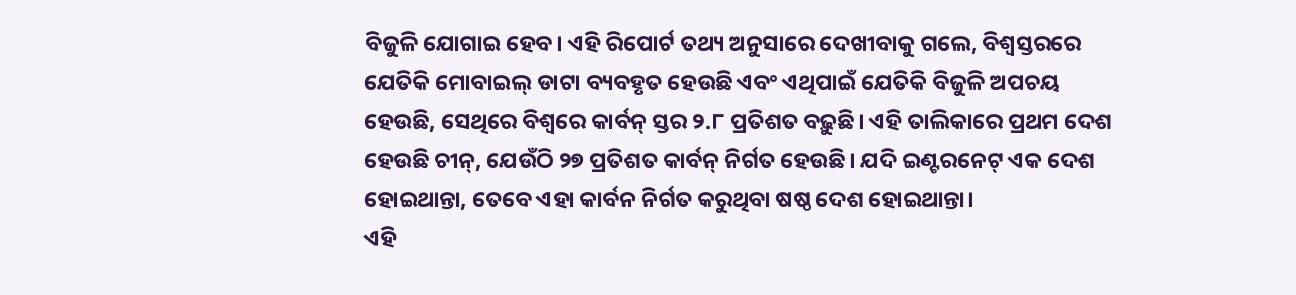ବିଜୁଳି ଯୋଗାଇ ହେବ। ଏହି ରିପୋର୍ଟ ତଥ୍ୟ ଅନୁସାରେ ଦେଖୀବାକୁ ଗଲେ, ବିଶ୍ବସ୍ତରରେ ଯେତିକି ମୋବାଇଲ୍ ଡାଟା ବ୍ୟବହୃତ ହେଉଛି ଏବଂ ଏଥିପାଇଁ ଯେତିକି ବିଜୁଳି ଅପଚୟ ହେଉଛି, ସେଥିରେ ବିଶ୍ବରେ କାର୍ବନ୍ ସ୍ତର ୨.୮ ପ୍ରତିଶତ ବଢ଼ୁଛି। ଏହି ତାଲିକାରେ ପ୍ରଥମ ଦେଶ ହେଉଛି ଚୀନ୍, ଯେଉଁଠି ୨୭ ପ୍ରତିଶତ କାର୍ବନ୍ ନିର୍ଗତ ହେଉଛି। ଯଦି ଇଣ୍ଟରନେଟ୍ ଏକ ଦେଶ ହୋଇଥାନ୍ତା, ତେବେ ଏହା କାର୍ବନ ନିର୍ଗତ କରୁଥିବା ଷଷ୍ଠ ଦେଶ ହୋଇଥାନ୍ତା।
ଏହି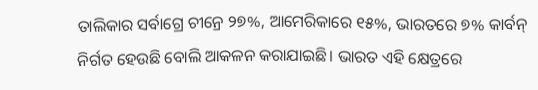ତାଲିକାର ସର୍ବାଗ୍ରେ ଚୀନ୍ରେ ୨୭%, ଆମେରିକାରେ ୧୫%, ଭାରତରେ ୭% କାର୍ବନ୍ ନିର୍ଗତ ହେଉଛି ବୋଲି ଆକଳନ କରାଯାଇଛି। ଭାରତ ଏହି କ୍ଷେତ୍ରରେ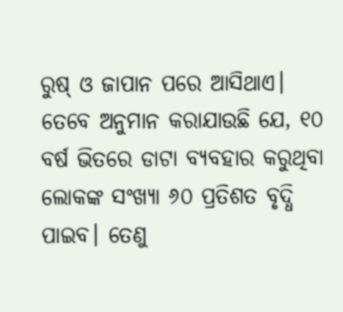ରୁଷ୍ ଓ ଜାପାନ ପରେ ଆସିଥାଏ। ତେବେ ଅନୁମାନ କରାଯାଉଛି ଯେ, ୧୦ ବର୍ଷ ଭିତରେ ଡାଟା ବ୍ୟବହାର କରୁଥିବା ଲୋକଙ୍କ ସଂଖ୍ୟା ୬୦ ପ୍ରତିଶତ ବୃଦ୍ଧି ପାଇବ। ତେଣୁ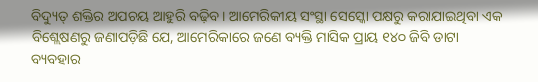ବିଦ୍ୟୁତ୍ ଶକ୍ତିର ଅପଚୟ ଆହୁରି ବଢ଼ିବ। ଆମେରିକୀୟ ସଂସ୍ଥା ସେସ୍କୋ ପକ୍ଷରୁ କରାଯାଇଥିବା ଏକ ବିଶ୍ଲେଷଣରୁ ଜଣାପଡ଼ିଛି ଯେ, ଆମେରିକାରେ ଜଣେ ବ୍ୟକ୍ତି ମାସିକ ପ୍ରାୟ ୧୪୦ ଜିବି ଡାଟା ବ୍ୟବହାର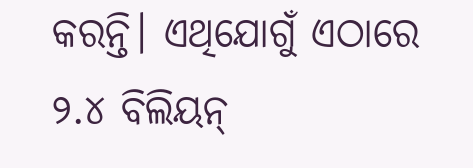କରନ୍ତି। ଏଥିଯୋଗୁଁ ଏଠାରେ ୨.୪ ବିଲିୟନ୍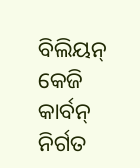ବିଲିୟନ୍ କେଜି କାର୍ବନ୍ ନିର୍ଗତ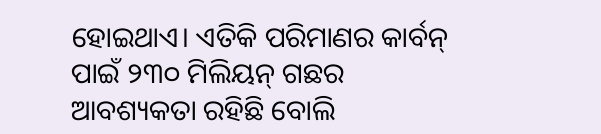ହୋଇଥାଏ। ଏତିକି ପରିମାଣର କାର୍ବନ୍ ପାଇଁ ୨୩୦ ମିଲିୟନ୍ ଗଛର ଆବଶ୍ୟକତା ରହିଛି ବୋଲି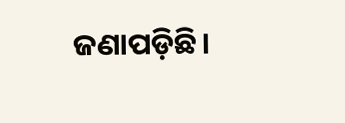ଜଣାପଡ଼ିଛି।